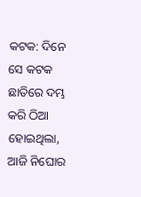କଟକ: ଦିନେ ସେ କଟକ ଛାତିରେ ଦମ୍ଭ କରି ଠିଆ ହୋଇଥିଲା, ଆଜି ନିଘୋର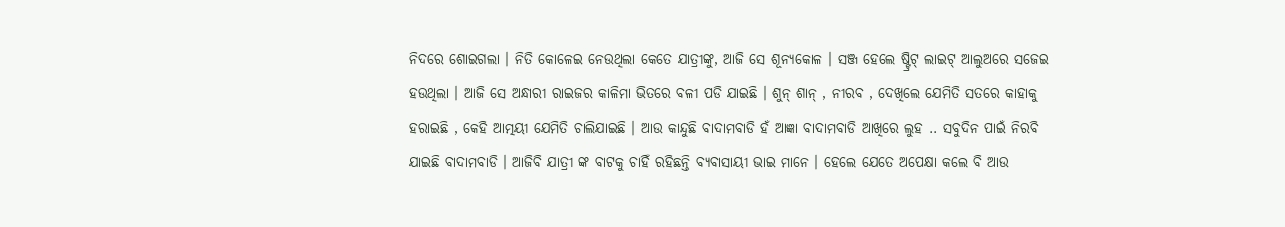ନିଦରେ ଶୋଇଗଲା । ନିତି କୋଳେଇ ନେଉଥିଲା କେତେ ଯାତ୍ରୀଙ୍କୁ, ଆଜି ସେ ଶୂନ୍ୟକୋଳ । ସଞ୍ଜ ହେଲେ ଷ୍ଟ୍ରିଟ୍ ଲାଇଟ୍ ଆଲୁଅରେ ସଜେଇ ହଉଥିଲା । ଆଜି ସେ ଅନ୍ଧାରୀ ରାଇଜର କାଳିମା ଭିତରେ ବଳୀ ପଡି ଯାଇଛି । ଶୁନ୍ ଶାନ୍ , ନୀରବ , ଦେଖିଲେ ଯେମିତି ସତରେ କାହାକୁ ହରାଇଛି , କେହି ଆତ୍ମୟୀ ଯେମିତି ଚାଲିଯାଇଛି । ଆଉ କାନ୍ଦୁଛି ବାଦାମବାଡି ହଁ ଆଜ୍ଞା ବାଦାମବାଡି ଆଖିରେ ଲୁହ .. ସବୁଦିନ ପାଇଁ ନିରବି ଯାଇଛି ବାଦାମବାଡି । ଆଜିବି ଯାତ୍ରୀ ଙ୍କ ବାଟକୁ ଚାହିଁ ରହିଛନ୍ତି ବ୍ୟବାସାୟୀ ଭାଇ ମାନେ । ହେଲେ ଯେତେ ଅପେକ୍ଷା କଲେ ବି ଆଉ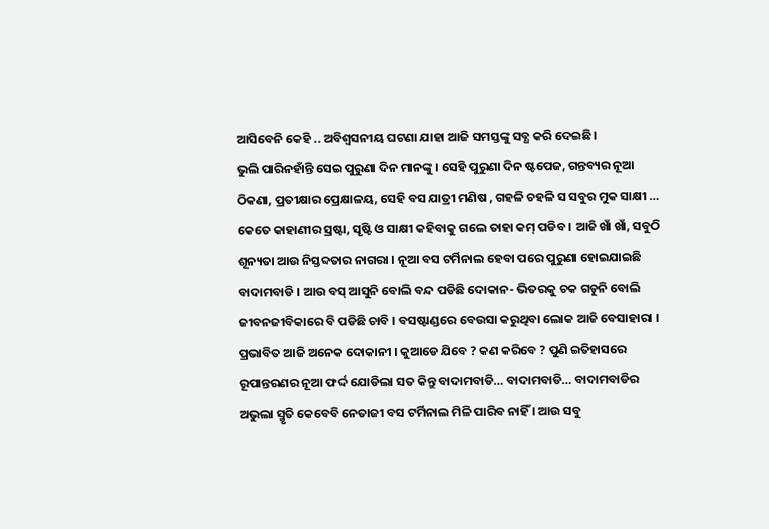ଆସିବେନି କେହି .. ଅବିଶ୍ୱସନୀୟ ଘଟଣା ଯାହା ଆଜି ସମସ୍ତଙ୍କୁ ସବ୍ଧ କରି ଦେଇଛି ।
ଭୁଲି ପାରିନହାଁନ୍ତି ସେଇ ପୁରୁଣା ଦିନ ମାନଙ୍କୁ । ସେହି ପୁରୁଣା ଦିନ ଷ୍ଟପେଜ, ଗନ୍ତବ୍ୟର ନୂଆ ଠିକଣା, ପ୍ରତୀକ୍ଷାର ପ୍ରେକ୍ଷାଳୟ, ସେହି ବସ ଯାତ୍ରୀ ମଣିଷ , ଗହଳି ଚହଳି ସ ସବୁର ମୁକ ସାକ୍ଷୀ … କେତେ କାହାଣୀର ସ୍ରଷ୍ଟା, ସୃଷ୍ଟି ଓ ସାକ୍ଷୀ କହିବାକୁ ଗଲେ ତାହା କମ୍ ପଡିବ । ଆଜି ଖାଁ ଖାଁ, ସବୁଠି ଶୂନ୍ୟତା ଆଉ ନିସ୍ତବ୍ଦତାର ନାଗରା । ନୂଆ ବସ ଟର୍ମିନାଲ ହେବା ପରେ ପୁରୁଣା ହୋଇଯାଇଛି ବାଦାମବାଡି । ଆଉ ବସ୍ ଆସୁନି ବୋଲି ବନ୍ଦ ପଡିଛି ଦୋକାନ- ଭିତରକୁ ଚକ ଗଡୁନି ବୋଲି ଜୀବନଜୀବିକାରେ ବି ପଡିଛି ଚାବି । ବସଷ୍ଟାଣ୍ଡରେ ବେଉସା କରୁଥିବା ଲୋକ ଆଜି ବେସାହାରା । ପ୍ରଭାବିତ ଆଜି ଅନେକ ଦୋକାନୀ । କୁଆଡେ ଯିବେ ? କଣ କରିବେ ? ପୁଣି ଇତିହାସରେ ରୂପାନ୍ତରଣର ନୂଆ ଫର୍ଦ୍ଦ ଯୋଡିଲା ସତ କିନ୍ତୁ ବାଦାମବାଡି… ବାଦାମବାଡି… ବାଦାମବାଡିର ଅଭୁଲା ସ୍ମୃତି କେବେବି ନେତାଜୀ ବସ ଟର୍ମିନାଲ ମିଳି ପାରିବ ନାହିଁ । ଆଉ ସବୁ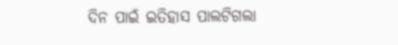ଦିନ ପାଇଁ ଇତିହାସ ପାଲଟିଗଲା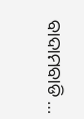ବାଦାମବାଡି …